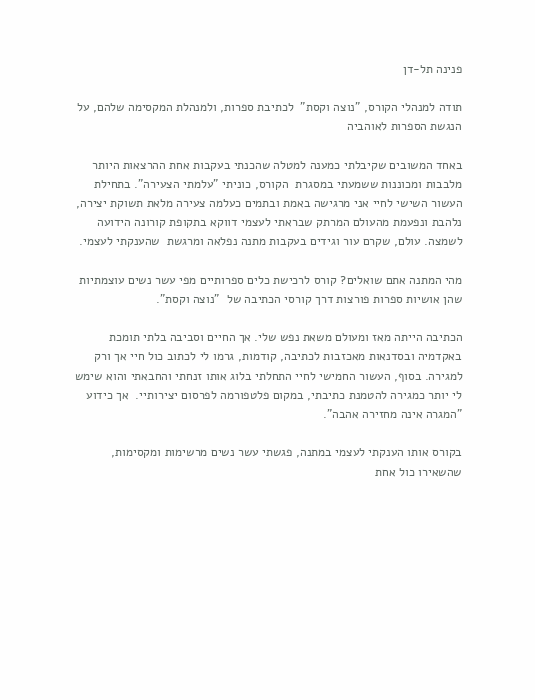פנינה תל-דן

תודה למנהלי הקורס, "נוצה וקסת"  לכתיבת ספרות, ולמנהלת המקסימה שלהם, על הנגשת הספרות לאוהביה

באחד המשובים שקיבלתי כמענה למטלה שהכנתי בעקבות אחת ההרצאות היותר מלבבות ומכוננות ששמעתי במסגרת  הקורס, כוניתי "עלמתי הצעירה". בתחילת העשור השישי לחיי אני מרגישה באמת ובתמים כעלמה צעירה מלאת תשוקת יצירה, נלהבת ונפעמת מהעולם המרתק שבראתי לעצמי דווקא בתקופת קורונה הידועה לשמצה. עולם, שקרם עור וגידים בעקבות מתנה נפלאה ומרגשת  שהענקתי לעצמי.

מהי המתנה אתם שואלים? קורס לרכישת כלים ספרותיים מפי עשר נשים עוצמתיות שהן אושיות ספרות פורצות דרך קורסי הכתיבה של  "נוצה וקסת".

הכתיבה הייתה מאז ומעולם משאת נפש שלי. אך החיים וסביבה בלתי תומכת באקדמיה ובסדנאות מאכזבות לכתיבה, קודמות, גרמו לי לכתוב כול חיי אך ורק למגירה. בסוף, העשור החמישי לחיי התחלתי בלוג אותו זנחתי והחבאתי והוא שימש לי יותר כמגירה להטמנת כתיבתי, במקום פלטפורמה לפרסום יצירותיי.  אך כידוע "המגרה אינה מחזירה אהבה".

בקורס אותו הענקתי לעצמי במתנה, פגשתי עשר נשים מרשימות ומקסימות, שהשאירו כול אחת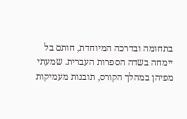בתחומה ובדרכה המיוחדת, חותם בל יימחה בשדה הספרות העברית. שמעתי מפיהן במהלך הקורס, תובנות מעמיקות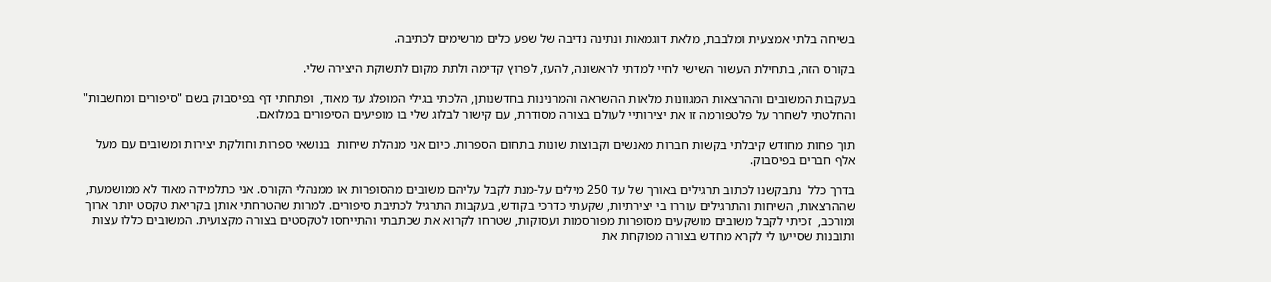בשיחה בלתי אמצעית ומלבבת, מלאת דוגמאות ונתינה נדיבה של שפע כלים מרשימים לכתיבה.

בקורס הזה, בתחילת העשור השישי לחיי למדתי לראשונה, להעז, לפרוץ קדימה ולתת מקום לתשוקת היצירה שלי.

בעקבות המשובים וההרצאות המגוונות מלאות ההשראה והמרנינות בחדשנותן, הלכתי בגילי המופלג עד מאוד,  ופתחתי דף בפיסבוק בשם "סיפורים ומחשבות" והחלטתי לשחרר על פלטפורמה זו את יצירותיי לעולם בצורה מסודרת, עם קישור לבלוג שלי בו מופיעים הסיפורים במלואם.

תוך פחות מחודש קיבלתי בקשות חברות מאנשים וקבוצות שונות בתחום הספרות. כיום אני מנהלת שיחות  בנושאי ספרות וחולקת יצירות ומשובים עם מעל אלף חברים בפיסבוק.

בדרך כלל  נתבקשנו לכתוב תרגילים באורך של עד 250 מילים על-מנת לקבל עליהם משובים מהסופרות או ממנהלי הקורס. אני כתלמידה מאוד לא ממושמעת, שההרצאות, השיחות והתרגילים עוררו בי יצירתיות, שקעתי כדרכי בקודש, בעקבות התרגיל לכתיבת סיפורים. למרות שהטרחתי אותן בקריאת טקסט יותר ארוך ומורכב,  זכיתי לקבל משובים מושקעים מסופרות מפורסמות ועסוקות, שטרחו לקרוא את שכתבתי והתייחסו לטקסטים בצורה מקצועית. המשובים כללו עצות ותובנות שסייעו לי לקרא מחדש בצורה מפוקחת את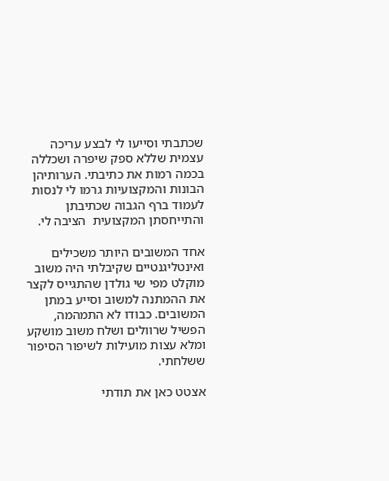שכתבתי וסייעו לי לבצע עריכה עצמית שללא ספק שיפרה ושכללה בכמה רמות את כתיבתי. הערותיהן הבונות והמקצועיות גרמו לי לנסות לעמוד ברף הגבוה שכתיבתן והתייחסתן המקצועית  הציבה לי.

אחד המשובים היותר משכילים ואינטליגנטיים שקיבלתי היה משוב מוקלט מפי שי גולדן שהתגייס לקצר את ההמתנה למשוב וסייע במתן המשובים. כבודו לא התמהמה, הפשיל שרוולים ושלח משוב מושקע ומלא עצות מועילות לשיפור הסיפור ששלחתי.

אצטט כאן את תודתי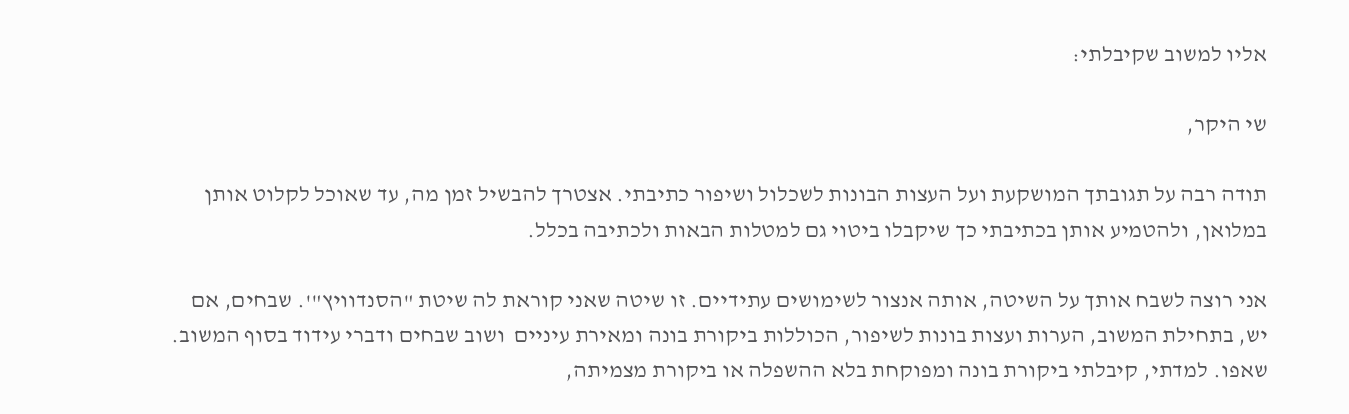אליו למשוב שקיבלתי:

שי היקר,

תודה רבה על תגובתך המושקעת ועל העצות הבונות לשכלול ושיפור כתיבתי. אצטרך להבשיל זמן מה, עד שאוכל לקלוט אותן במלואן, ולהטמיע אותן בכתיבתי כך שיקבלו ביטוי גם למטלות הבאות ולכתיבה בכלל.

אני רוצה לשבח אותך על השיטה, אותה אנצור לשימושים עתידיים. זו שיטה שאני קוראת לה שיטת "הסנדוויץ"'. שבחים, אם יש, בתחילת המשוב, הערות ועצות בונות לשיפור, הכוללות ביקורת בונה ומאירת עיניים  ושוב שבחים ודברי עידוד בסוף המשוב. שאפו. למדתי, קיבלתי ביקורת בונה ומפוקחת בלא ההשפלה או ביקורת מצמיתה,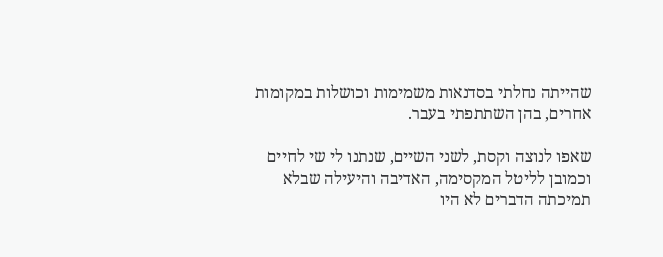שהייתה נחלתי בסדנאות משמימות וכושלות במקומות אחרים, בהן השתתפתי בעבר.

שאפו לנוצה וקסת, לשני השיים, שנתנו לי שי לחיים וכמובן לליטל המקסימה, האדיבה והיעילה שבלא תמיכתה הדברים לא היו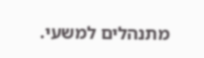מתנהלים למשעי.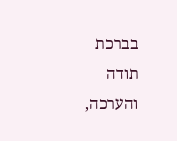בברכת תודה והערכה,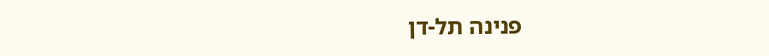פנינה תל-דן